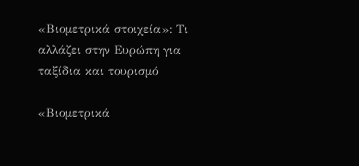«Βιομετρικά στοιχεία»: Τι αλλάζει στην Ευρώπη για ταξίδια και τουρισμό

«Βιομετρικά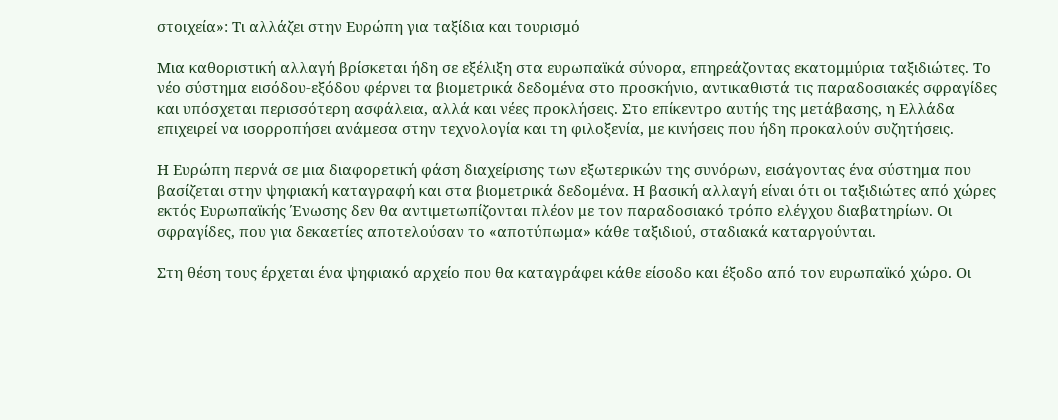στοιχεία»: Τι αλλάζει στην Ευρώπη για ταξίδια και τουρισμό

Μια καθοριστική αλλαγή βρίσκεται ήδη σε εξέλιξη στα ευρωπαϊκά σύνορα, επηρεάζοντας εκατομμύρια ταξιδιώτες. Το νέο σύστημα εισόδου-εξόδου φέρνει τα βιομετρικά δεδομένα στο προσκήνιο, αντικαθιστά τις παραδοσιακές σφραγίδες και υπόσχεται περισσότερη ασφάλεια, αλλά και νέες προκλήσεις. Στο επίκεντρο αυτής της μετάβασης, η Ελλάδα επιχειρεί να ισορροπήσει ανάμεσα στην τεχνολογία και τη φιλοξενία, με κινήσεις που ήδη προκαλούν συζητήσεις.

Η Ευρώπη περνά σε μια διαφορετική φάση διαχείρισης των εξωτερικών της συνόρων, εισάγοντας ένα σύστημα που βασίζεται στην ψηφιακή καταγραφή και στα βιομετρικά δεδομένα. Η βασική αλλαγή είναι ότι οι ταξιδιώτες από χώρες εκτός Ευρωπαϊκής Ένωσης δεν θα αντιμετωπίζονται πλέον με τον παραδοσιακό τρόπο ελέγχου διαβατηρίων. Οι σφραγίδες, που για δεκαετίες αποτελούσαν το «αποτύπωμα» κάθε ταξιδιού, σταδιακά καταργούνται.

Στη θέση τους έρχεται ένα ψηφιακό αρχείο που θα καταγράφει κάθε είσοδο και έξοδο από τον ευρωπαϊκό χώρο. Οι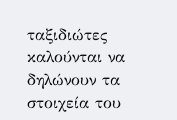ταξιδιώτες καλούνται να δηλώνουν τα στοιχεία του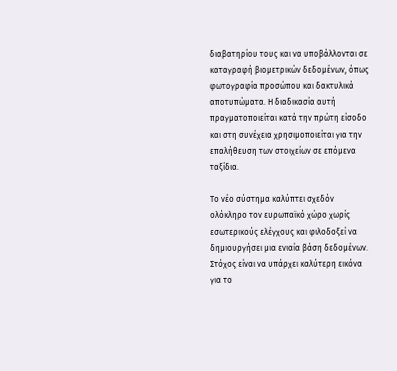διαβατηρίου τους και να υποβάλλονται σε καταγραφή βιομετρικών δεδομένων, όπως φωτογραφία προσώπου και δακτυλικά αποτυπώματα. Η διαδικασία αυτή πραγματοποιείται κατά την πρώτη είσοδο και στη συνέχεια χρησιμοποιείται για την επαλήθευση των στοιχείων σε επόμενα ταξίδια.

Το νέο σύστημα καλύπτει σχεδόν ολόκληρο τον ευρωπαϊκό χώρο χωρίς εσωτερικούς ελέγχους και φιλοδοξεί να δημιουργήσει μια ενιαία βάση δεδομένων. Στόχος είναι να υπάρχει καλύτερη εικόνα για το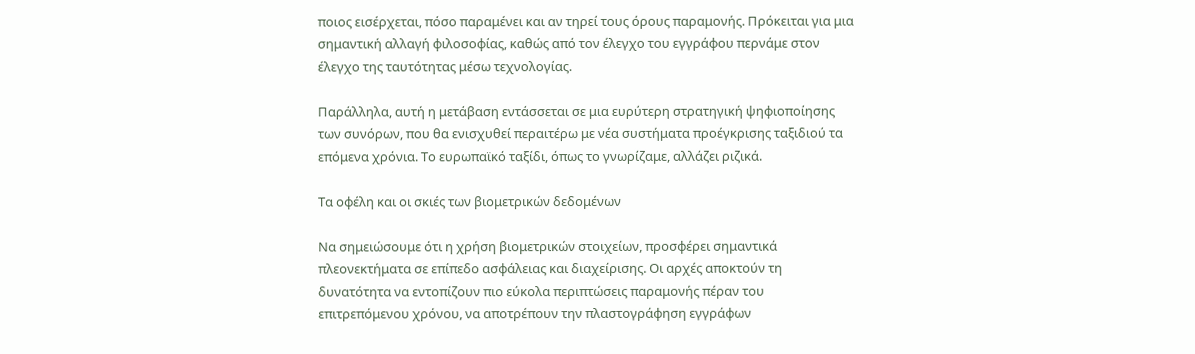ποιος εισέρχεται, πόσο παραμένει και αν τηρεί τους όρους παραμονής. Πρόκειται για μια σημαντική αλλαγή φιλοσοφίας, καθώς από τον έλεγχο του εγγράφου περνάμε στον έλεγχο της ταυτότητας μέσω τεχνολογίας.

Παράλληλα, αυτή η μετάβαση εντάσσεται σε μια ευρύτερη στρατηγική ψηφιοποίησης των συνόρων, που θα ενισχυθεί περαιτέρω με νέα συστήματα προέγκρισης ταξιδιού τα επόμενα χρόνια. Το ευρωπαϊκό ταξίδι, όπως το γνωρίζαμε, αλλάζει ριζικά.

Τα οφέλη και οι σκιές των βιομετρικών δεδομένων

Να σημειώσουμε ότι η χρήση βιομετρικών στοιχείων, προσφέρει σημαντικά πλεονεκτήματα σε επίπεδο ασφάλειας και διαχείρισης. Οι αρχές αποκτούν τη δυνατότητα να εντοπίζουν πιο εύκολα περιπτώσεις παραμονής πέραν του επιτρεπόμενου χρόνου, να αποτρέπουν την πλαστογράφηση εγγράφων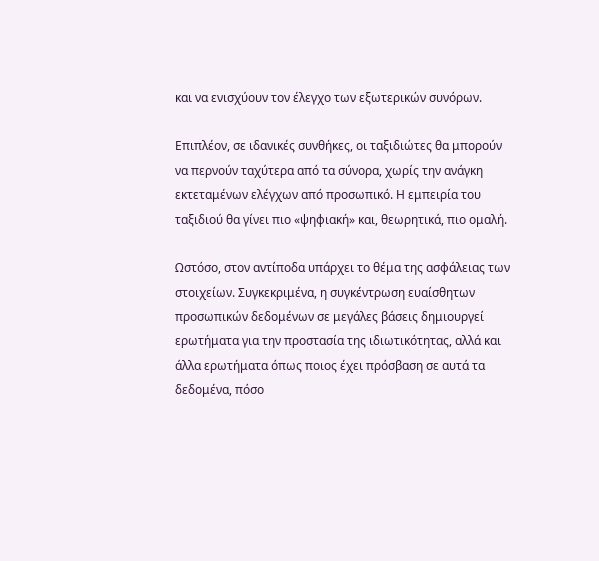και να ενισχύουν τον έλεγχο των εξωτερικών συνόρων.

Επιπλέον, σε ιδανικές συνθήκες, οι ταξιδιώτες θα μπορούν να περνούν ταχύτερα από τα σύνορα, χωρίς την ανάγκη εκτεταμένων ελέγχων από προσωπικό. Η εμπειρία του ταξιδιού θα γίνει πιο «ψηφιακή» και, θεωρητικά, πιο ομαλή.

Ωστόσο, στον αντίποδα υπάρχει το θέμα της ασφάλειας των στοιχείων. Συγκεκριμένα, η συγκέντρωση ευαίσθητων προσωπικών δεδομένων σε μεγάλες βάσεις δημιουργεί ερωτήματα για την προστασία της ιδιωτικότητας, αλλά και άλλα ερωτήματα όπως ποιος έχει πρόσβαση σε αυτά τα δεδομένα, πόσο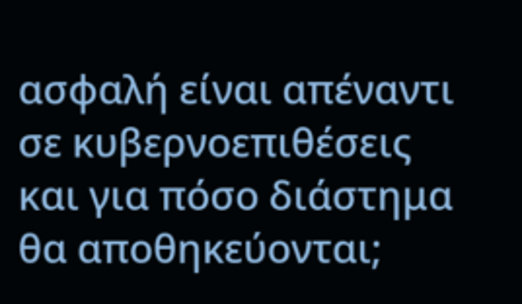ασφαλή είναι απέναντι σε κυβερνοεπιθέσεις και για πόσο διάστημα θα αποθηκεύονται;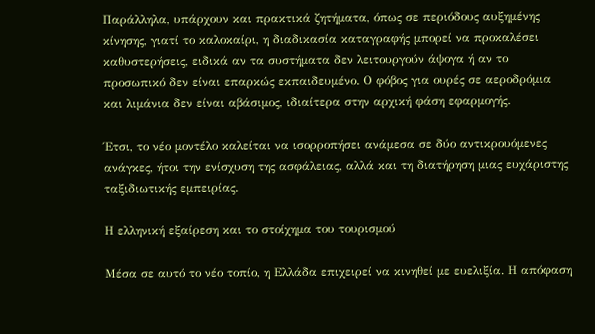Παράλληλα, υπάρχουν και πρακτικά ζητήματα, όπως σε περιόδους αυξημένης κίνησης, γιατί το καλοκαίρι, η διαδικασία καταγραφής μπορεί να προκαλέσει καθυστερήσεις, ειδικά αν τα συστήματα δεν λειτουργούν άψογα ή αν το προσωπικό δεν είναι επαρκώς εκπαιδευμένο. Ο φόβος για ουρές σε αεροδρόμια και λιμάνια δεν είναι αβάσιμος, ιδιαίτερα στην αρχική φάση εφαρμογής.

Έτσι, το νέο μοντέλο καλείται να ισορροπήσει ανάμεσα σε δύο αντικρουόμενες ανάγκες, ήτοι την ενίσχυση της ασφάλειας, αλλά και τη διατήρηση μιας ευχάριστης ταξιδιωτικής εμπειρίας.

Η ελληνική εξαίρεση και το στοίχημα του τουρισμού

Μέσα σε αυτό το νέο τοπίο, η Ελλάδα επιχειρεί να κινηθεί με ευελιξία. Η απόφαση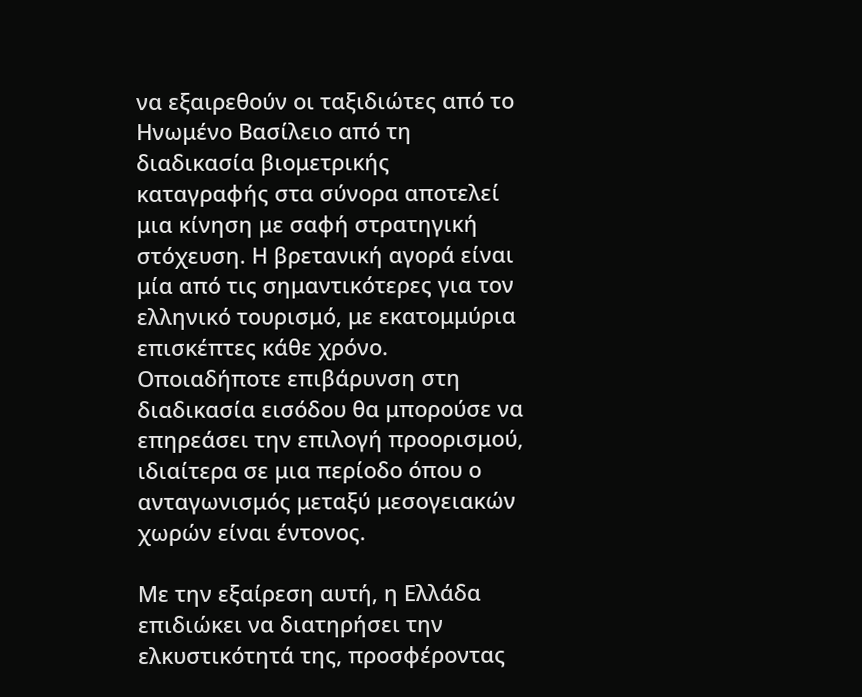να εξαιρεθούν οι ταξιδιώτες από το Ηνωμένο Βασίλειο από τη διαδικασία βιομετρικής καταγραφής στα σύνορα αποτελεί μια κίνηση με σαφή στρατηγική στόχευση. Η βρετανική αγορά είναι μία από τις σημαντικότερες για τον ελληνικό τουρισμό, με εκατομμύρια επισκέπτες κάθε χρόνο. Οποιαδήποτε επιβάρυνση στη διαδικασία εισόδου θα μπορούσε να επηρεάσει την επιλογή προορισμού, ιδιαίτερα σε μια περίοδο όπου ο ανταγωνισμός μεταξύ μεσογειακών χωρών είναι έντονος.

Με την εξαίρεση αυτή, η Ελλάδα επιδιώκει να διατηρήσει την ελκυστικότητά της, προσφέροντας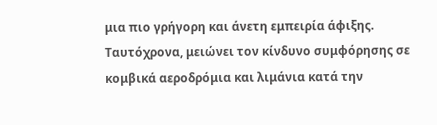μια πιο γρήγορη και άνετη εμπειρία άφιξης. Ταυτόχρονα, μειώνει τον κίνδυνο συμφόρησης σε κομβικά αεροδρόμια και λιμάνια κατά την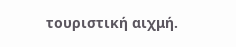τουριστική αιχμή.